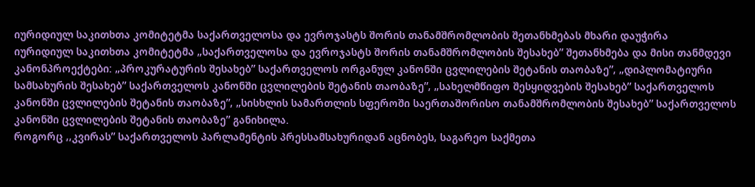იურიდიულ საკითხთა კომიტეტმა საქართველოსა და ევროჯასტს შორის თანამშრომლობის შეთანხმებას მხარი დაუჭირა
იურიდიულ საკითხთა კომიტეტმა „საქართველოსა და ევროჯასტს შორის თანამშრომლობის შესახებ” შეთანხმება და მისი თანმდევი კანონპროექტები: „პროკურატურის შესახებ” საქართველოს ორგანულ კანონში ცვლილების შეტანის თაობაზე”, „დიპლომატიური სამსახურის შესახებ” საქართველოს კანონში ცვლილების შეტანის თაობაზე”, „სახელმწიფო შესყიდვების შესახებ” საქართველოს კანონში ცვლილების შეტანის თაობაზე”, „სისხლის სამართლის სფეროში საერთაშორისო თანამშრომლობის შესახებ” საქართველოს კანონში ცვლილების შეტანის თაობაზე” განიხილა.
როგორც ,,კვირას” საქართველოს პარლამენტის პრესსამსახურიდან აცნობეს, საგარეო საქმეთა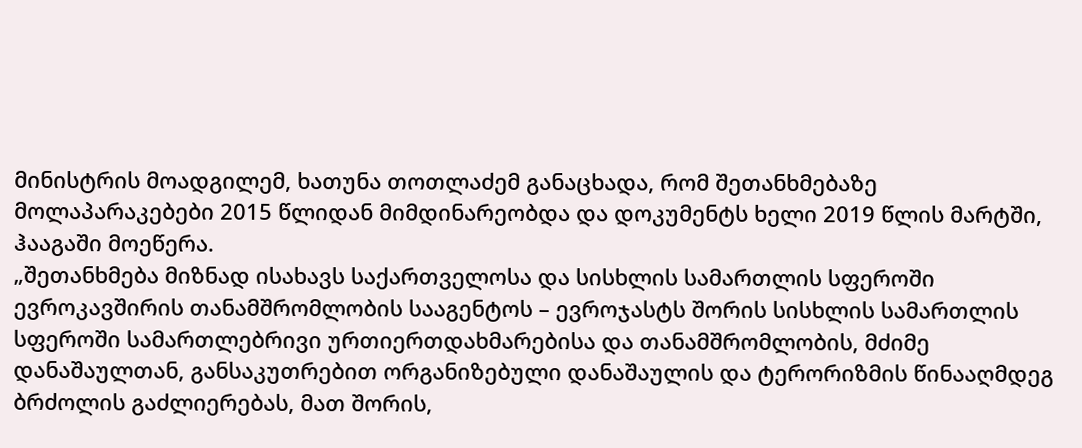მინისტრის მოადგილემ, ხათუნა თოთლაძემ განაცხადა, რომ შეთანხმებაზე მოლაპარაკებები 2015 წლიდან მიმდინარეობდა და დოკუმენტს ხელი 2019 წლის მარტში, ჰააგაში მოეწერა.
„შეთანხმება მიზნად ისახავს საქართველოსა და სისხლის სამართლის სფეროში ევროკავშირის თანამშრომლობის სააგენტოს – ევროჯასტს შორის სისხლის სამართლის სფეროში სამართლებრივი ურთიერთდახმარებისა და თანამშრომლობის, მძიმე დანაშაულთან, განსაკუთრებით ორგანიზებული დანაშაულის და ტერორიზმის წინააღმდეგ ბრძოლის გაძლიერებას, მათ შორის,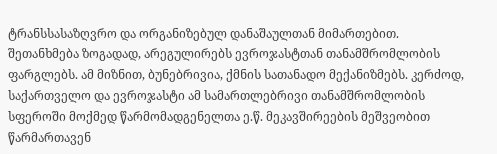ტრანსსასაზღვრო და ორგანიზებულ დანაშაულთან მიმართებით.
შეთანხმება ზოგადად, არეგულირებს ევროჯასტთან თანამშრომლობის ფარგლებს. ამ მიზნით, ბუნებრივია, ქმნის სათანადო მექანიზმებს. კერძოდ, საქართველო და ევროჯასტი ამ სამართლებრივი თანამშრომლობის სფეროში მოქმედ წარმომადგენელთა ე.წ. მეკავშირეების მეშვეობით წარმართავენ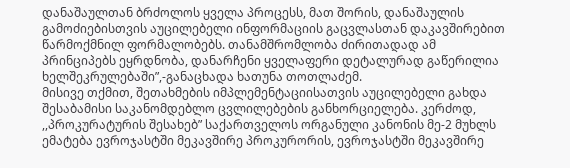დანაშაულთან ბრძოლოს ყველა პროცესს, მათ შორის, დანაშაულის გამოძიებისთვის აუცილებელი ინფორმაციის გაცვლასთან დაკავშირებით წარმოქმნილ ფორმალობებს. თანამშრომლობა ძირითადად ამ პრინციპებს ეყრდნობა, დანარჩენი ყველაფერი დეტალურად გაწერილია ხელშეკრულებაში”,-განაცხადა ხათუნა თოთლაძემ.
მისივე თქმით, შეთახმების იმპლემენტაციისათვის აუცილებელი გახდა შესაბამისი საკანომდებლო ცვლილებების განხორციელება. კერძოდ, ,,პროკურატურის შესახებ” საქართველოს ორგანული კანონის მე-2 მუხლს ემატება ევროჯასტში მეკავშირე პროკურორის, ევროჯასტში მეკავშირე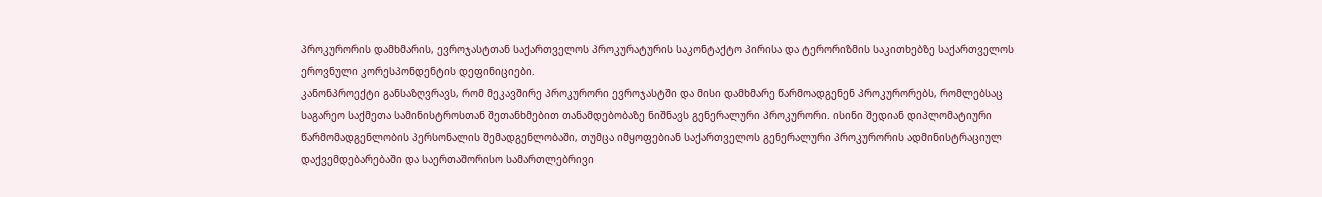პროკურორის დამხმარის, ევროჯასტთან საქართველოს პროკურატურის საკონტაქტო პირისა და ტერორიზმის საკითხებზე საქართველოს ეროვნული კორესპონდენტის დეფინიციები.
კანონპროექტი განსაზღვრავს, რომ მეკავშირე პროკურორი ევროჯასტში და მისი დამხმარე წარმოადგენენ პროკურორებს, რომლებსაც საგარეო საქმეთა სამინისტროსთან შეთანხმებით თანამდებობაზე ნიშნავს გენერალური პროკურორი. ისინი შედიან დიპლომატიური წარმომადგენლობის პერსონალის შემადგენლობაში, თუმცა იმყოფებიან საქართველოს გენერალური პროკურორის ადმინისტრაციულ დაქვემდებარებაში და საერთაშორისო სამართლებრივი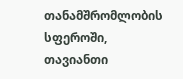თანამშრომლობის სფეროში, თავიანთი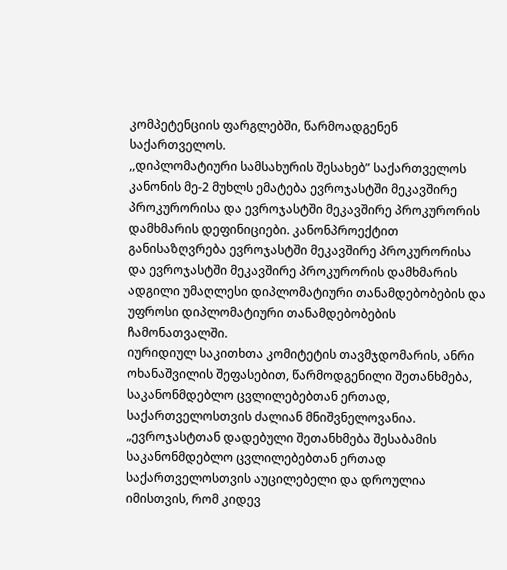კომპეტენციის ფარგლებში, წარმოადგენენ საქართველოს.
,,დიპლომატიური სამსახურის შესახებ” საქართველოს კანონის მე-2 მუხლს ემატება ევროჯასტში მეკავშირე პროკურორისა და ევროჯასტში მეკავშირე პროკურორის დამხმარის დეფინიციები. კანონპროექტით განისაზღვრება ევროჯასტში მეკავშირე პროკურორისა და ევროჯასტში მეკავშირე პროკურორის დამხმარის ადგილი უმაღლესი დიპლომატიური თანამდებობების და უფროსი დიპლომატიური თანამდებობების ჩამონათვალში.
იურიდიულ საკითხთა კომიტეტის თავმჯდომარის, ანრი ოხანაშვილის შეფასებით, წარმოდგენილი შეთანხმება, საკანონმდებლო ცვლილებებთან ერთად, საქართველოსთვის ძალიან მნიშვნელოვანია.
„ევროჯასტთან დადებული შეთანხმება შესაბამის საკანონმდებლო ცვლილებებთან ერთად საქართველოსთვის აუცილებელი და დროულია იმისთვის, რომ კიდევ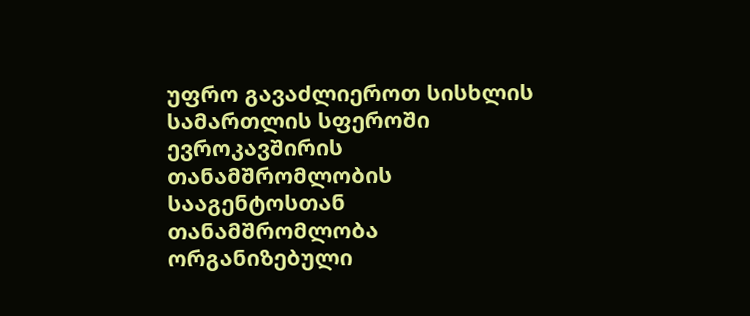უფრო გავაძლიეროთ სისხლის სამართლის სფეროში ევროკავშირის თანამშრომლობის სააგენტოსთან თანამშრომლობა ორგანიზებული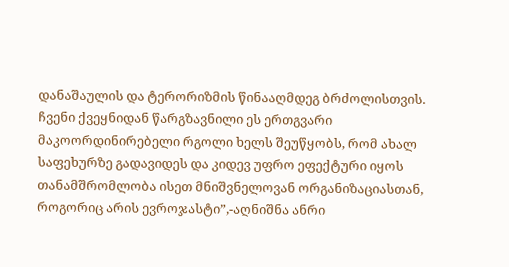დანაშაულის და ტერორიზმის წინააღმდეგ ბრძოლისთვის. ჩვენი ქვეყნიდან წარგზავნილი ეს ერთგვარი მაკოორდინირებელი რგოლი ხელს შეუწყობს, რომ ახალ საფეხურზე გადავიდეს და კიდევ უფრო ეფექტური იყოს თანამშრომლობა ისეთ მნიშვნელოვან ორგანიზაციასთან, როგორიც არის ევროჯასტი”,-აღნიშნა ანრი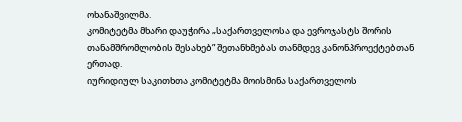ოხანაშვილმა.
კომიტეტმა მხარი დაუჭირა „საქართველოსა და ევროჯასტს შორის თანამშრომლობის შესახებ” შეთანხმებას თანმდევ კანონპროექტებთან ერთად.
იურიდიულ საკითხთა კომიტეტმა მოისმინა საქართველოს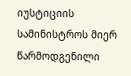იუსტიციის სამინისტროს მიერ წარმოდგენილი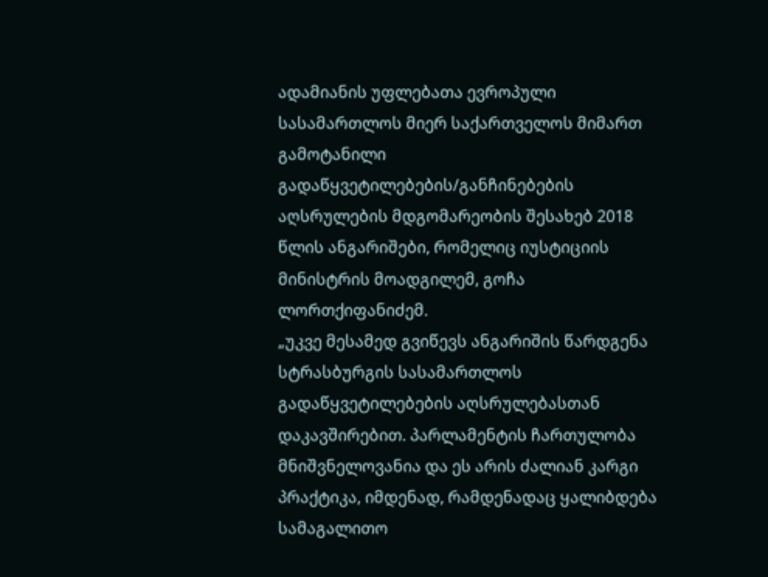ადამიანის უფლებათა ევროპული სასამართლოს მიერ საქართველოს მიმართ გამოტანილი გადაწყვეტილებების/განჩინებების აღსრულების მდგომარეობის შესახებ 2018 წლის ანგარიშები, რომელიც იუსტიციის მინისტრის მოადგილემ, გოჩა ლორთქიფანიძემ.
„უკვე მესამედ გვიწევს ანგარიშის წარდგენა სტრასბურგის სასამართლოს გადაწყვეტილებების აღსრულებასთან დაკავშირებით. პარლამენტის ჩართულობა მნიშვნელოვანია და ეს არის ძალიან კარგი პრაქტიკა, იმდენად, რამდენადაც ყალიბდება სამაგალითო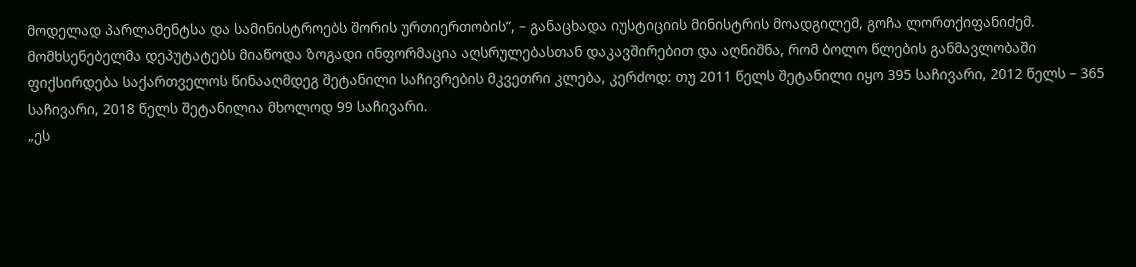მოდელად პარლამენტსა და სამინისტროებს შორის ურთიერთობის”, – განაცხადა იუსტიციის მინისტრის მოადგილემ, გოჩა ლორთქიფანიძემ.
მომხსენებელმა დეპუტატებს მიაწოდა ზოგადი ინფორმაცია აღსრულებასთან დაკავშირებით და აღნიშნა, რომ ბოლო წლების განმავლობაში ფიქსირდება საქართველოს წინააღმდეგ შეტანილი საჩივრების მკვეთრი კლება, კერძოდ: თუ 2011 წელს შეტანილი იყო 395 საჩივარი, 2012 წელს – 365 საჩივარი, 2018 წელს შეტანილია მხოლოდ 99 საჩივარი.
„ეს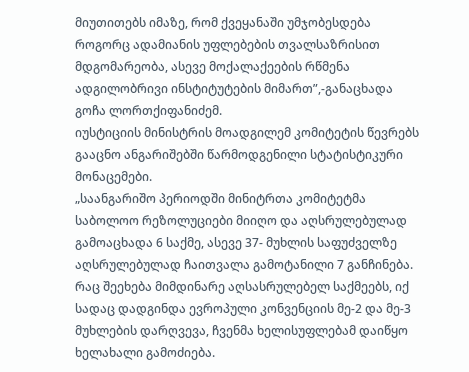მიუთითებს იმაზე, რომ ქვეყანაში უმჯობესდება როგორც ადამიანის უფლებების თვალსაზრისით მდგომარეობა, ასევე მოქალაქეების რწმენა ადგილობრივი ინსტიტუტების მიმართ”,-განაცხადა გოჩა ლორთქიფანიძემ.
იუსტიციის მინისტრის მოადგილემ კომიტეტის წევრებს გააცნო ანგარიშებში წარმოდგენილი სტატისტიკური მონაცემები.
„საანგარიშო პერიოდში მინიტრთა კომიტეტმა საბოლოო რეზოლუციები მიიღო და აღსრულებულად გამოაცხადა 6 საქმე, ასევე 37- მუხლის საფუძველზე აღსრულებულად ჩაითვალა გამოტანილი 7 განჩინება. რაც შეეხება მიმდინარე აღსასრულებელ საქმეებს, იქ სადაც დადგინდა ევროპული კონვენციის მე-2 და მე-3 მუხლების დარღვევა, ჩვენმა ხელისუფლებამ დაიწყო ხელახალი გამოძიება.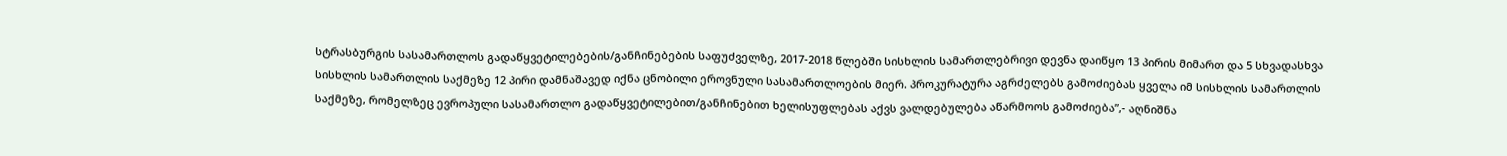სტრასბურგის სასამართლოს გადაწყვეტილებების/განჩინებების საფუძველზე, 2017-2018 წლებში სისხლის სამართლებრივი დევნა დაიწყო 13 პირის მიმართ და 5 სხვადასხვა სისხლის სამართლის საქმეზე 12 პირი დამნაშავედ იქნა ცნობილი ეროვნული სასამართლოების მიერ. პროკურატურა აგრძელებს გამოძიებას ყველა იმ სისხლის სამართლის საქმეზე, რომელზეც ევროპული სასამართლო გადაწყვეტილებით/განჩინებით ხელისუფლებას აქვს ვალდებულება აწარმოოს გამოძიება”,- აღნიშნა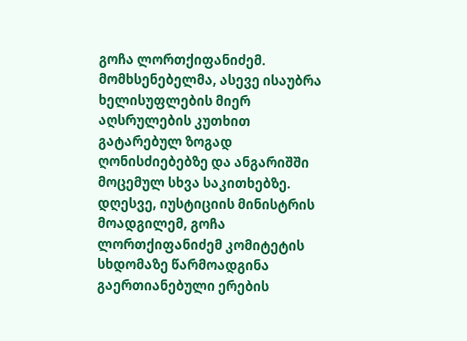გოჩა ლორთქიფანიძემ.
მომხსენებელმა, ასევე ისაუბრა ხელისუფლების მიერ აღსრულების კუთხით გატარებულ ზოგად ღონისძიებებზე და ანგარიშში მოცემულ სხვა საკითხებზე.
დღესვე, იუსტიციის მინისტრის მოადგილემ, გოჩა ლორთქიფანიძემ კომიტეტის სხდომაზე წარმოადგინა გაერთიანებული ერების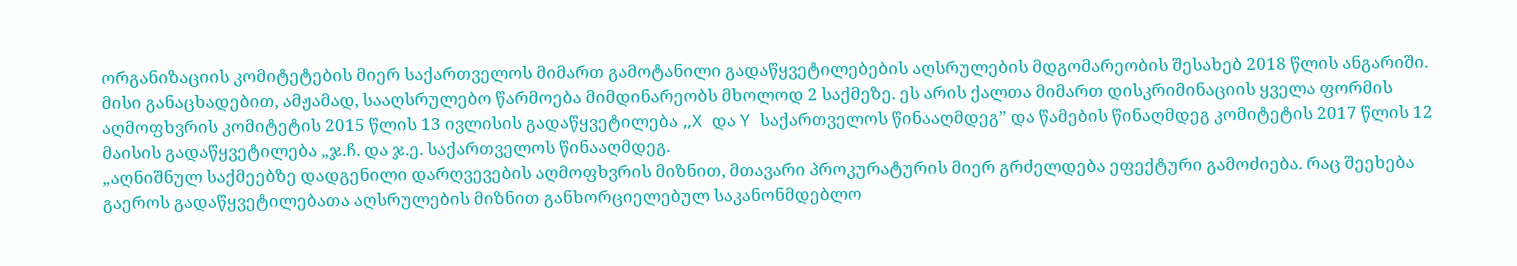ორგანიზაციის კომიტეტების მიერ საქართველოს მიმართ გამოტანილი გადაწყვეტილებების აღსრულების მდგომარეობის შესახებ 2018 წლის ანგარიში.
მისი განაცხადებით, ამჟამად, სააღსრულებო წარმოება მიმდინარეობს მხოლოდ 2 საქმეზე. ეს არის ქალთა მიმართ დისკრიმინაციის ყველა ფორმის აღმოფხვრის კომიტეტის 2015 წლის 13 ივლისის გადაწყვეტილება „X და Y საქართველოს წინააღმდეგ” და წამების წინაღმდეგ კომიტეტის 2017 წლის 12 მაისის გადაწყვეტილება „ჯ.ჩ. და ჯ.ე. საქართველოს წინააღმდეგ.
„აღნიშნულ საქმეებზე დადგენილი დარღვევების აღმოფხვრის მიზნით, მთავარი პროკურატურის მიერ გრძელდება ეფექტური გამოძიება. რაც შეეხება გაეროს გადაწყვეტილებათა აღსრულების მიზნით განხორციელებულ საკანონმდებლო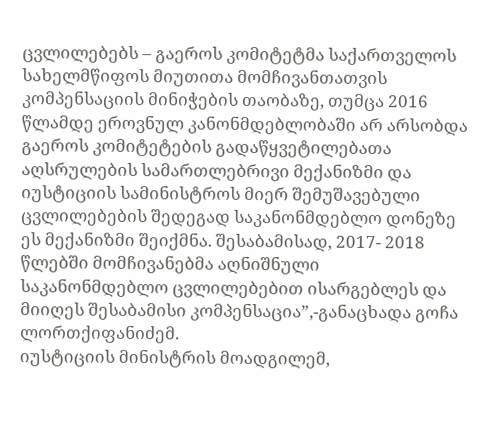ცვლილებებს – გაეროს კომიტეტმა საქართველოს სახელმწიფოს მიუთითა მომჩივანთათვის კომპენსაციის მინიჭების თაობაზე, თუმცა 2016 წლამდე ეროვნულ კანონმდებლობაში არ არსობდა გაეროს კომიტეტების გადაწყვეტილებათა აღსრულების სამართლებრივი მექანიზმი და იუსტიციის სამინისტროს მიერ შემუშავებული ცვლილებების შედეგად საკანონმდებლო დონეზე ეს მექანიზმი შეიქმნა. შესაბამისად, 2017- 2018 წლებში მომჩივანებმა აღნიშნული საკანონმდებლო ცვლილებებით ისარგებლეს და მიიღეს შესაბამისი კომპენსაცია”,-განაცხადა გოჩა ლორთქიფანიძემ.
იუსტიციის მინისტრის მოადგილემ,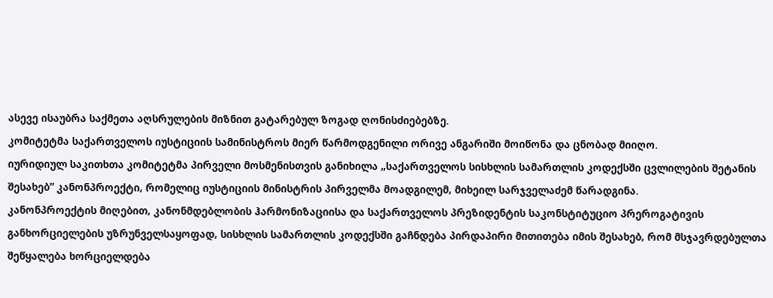ასევე ისაუბრა საქმეთა აღსრულების მიზნით გატარებულ ზოგად ღონისძიებებზე.
კომიტეტმა საქართველოს იუსტიციის სამინისტროს მიერ წარმოდგენილი ორივე ანგარიში მოიწონა და ცნობად მიიღო.
იურიდიულ საკითხთა კომიტეტმა პირველი მოსმენისთვის განიხილა „საქართველოს სისხლის სამართლის კოდექსში ცვლილების შეტანის შესახებ” კანონპროექტი, რომელიც იუსტიციის მინისტრის პირველმა მოადგილემ, მიხეილ სარჯველაძემ წარადგინა.
კანონპროექტის მიღებით, კანონმდებლობის ჰარმონიზაციისა და საქართველოს პრეზიდენტის საკონსტიტუციო პრეროგატივის განხორციელების უზრუნველსაყოფად, სისხლის სამართლის კოდექსში გაჩნდება პირდაპირი მითითება იმის შესახებ, რომ მსჯავრდებულთა შეწყალება ხორციელდება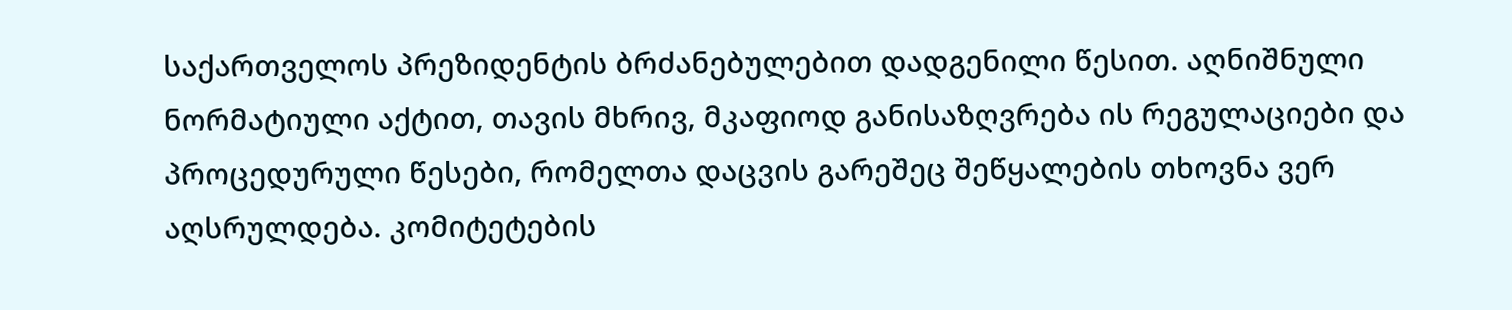საქართველოს პრეზიდენტის ბრძანებულებით დადგენილი წესით. აღნიშნული ნორმატიული აქტით, თავის მხრივ, მკაფიოდ განისაზღვრება ის რეგულაციები და პროცედურული წესები, რომელთა დაცვის გარეშეც შეწყალების თხოვნა ვერ აღსრულდება. კომიტეტების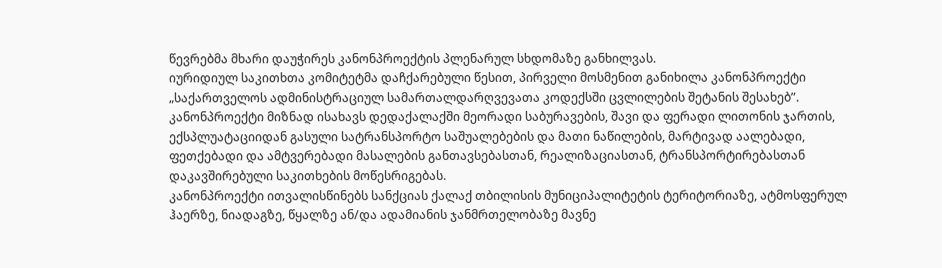წევრებმა მხარი დაუჭირეს კანონპროექტის პლენარულ სხდომაზე განხილვას.
იურიდიულ საკითხთა კომიტეტმა დაჩქარებული წესით, პირველი მოსმენით განიხილა კანონპროექტი „საქართველოს ადმინისტრაციულ სამართალდარღვევათა კოდექსში ცვლილების შეტანის შესახებ”.
კანონპროექტი მიზნად ისახავს დედაქალაქში მეორადი საბურავების, შავი და ფერადი ლითონის ჯართის, ექსპლუატაციიდან გასული სატრანსპორტო საშუალებების და მათი ნაწილების, მარტივად აალებადი, ფეთქებადი და ამტვერებადი მასალების განთავსებასთან, რეალიზაციასთან, ტრანსპორტირებასთან დაკავშირებული საკითხების მოწესრიგებას.
კანონპროექტი ითვალისწინებს სანქციას ქალაქ თბილისის მუნიციპალიტეტის ტერიტორიაზე, ატმოსფერულ ჰაერზე, ნიადაგზე, წყალზე ან/და ადამიანის ჯანმრთელობაზე მავნე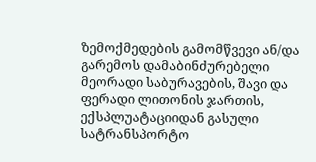ზემოქმედების გამომწვევი ან/და გარემოს დამაბინძურებელი მეორადი საბურავების, შავი და ფერადი ლითონის ჯართის, ექსპლუატაციიდან გასული სატრანსპორტო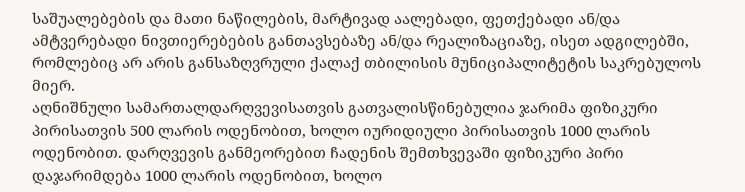საშუალებების და მათი ნაწილების, მარტივად აალებადი, ფეთქებადი ან/და ამტვერებადი ნივთიერებების განთავსებაზე ან/და რეალიზაციაზე, ისეთ ადგილებში, რომლებიც არ არის განსაზღვრული ქალაქ თბილისის მუნიციპალიტეტის საკრებულოს მიერ.
აღნიშნული სამართალდარღვევისათვის გათვალისწინებულია ჯარიმა ფიზიკური პირისათვის 500 ლარის ოდენობით, ხოლო იურიდიული პირისათვის 1000 ლარის ოდენობით. დარღვევის განმეორებით ჩადენის შემთხვევაში ფიზიკური პირი დაჯარიმდება 1000 ლარის ოდენობით, ხოლო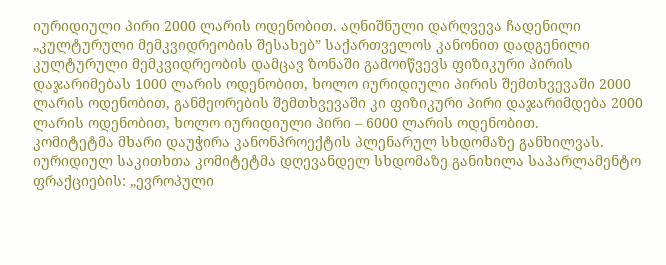იურიდიული პირი 2000 ლარის ოდენობით. აღნიშნული დარღვევა ჩადენილი „კულტურული მემკვიდრეობის შესახებ” საქართველოს კანონით დადგენილი კულტურული მემკვიდრეობის დამცავ ზონაში გამოიწვევს ფიზიკური პირის დაჯარიმებას 1000 ლარის ოდენობით, ხოლო იურიდიული პირის შემთხვევაში 2000 ლარის ოდენობით, განმეორების შემთხვევაში კი ფიზიკური პირი დაჯარიმდება 2000 ლარის ოდენობით, ხოლო იურიდიული პირი – 6000 ლარის ოდენობით.
კომიტეტმა მხარი დაუჭირა კანონპროექტის პლენარულ სხდომაზე განხილვას.
იურიდიულ საკითხთა კომიტეტმა დღევანდელ სხდომაზე განიხილა საპარლამენტო ფრაქციების: „ევროპული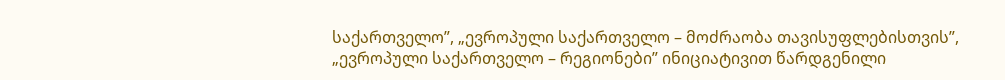საქართველო”, „ევროპული საქართველო – მოძრაობა თავისუფლებისთვის”, „ევროპული საქართველო – რეგიონები” ინიციატივით წარდგენილი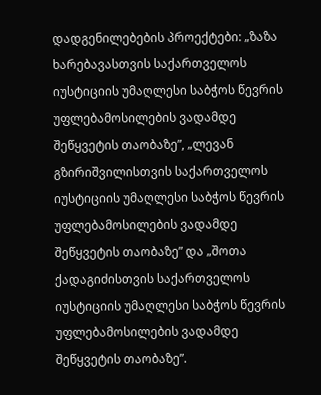დადგენილებების პროექტები: „ზაზა ხარებავასთვის საქართველოს იუსტიციის უმაღლესი საბჭოს წევრის უფლებამოსილების ვადამდე შეწყვეტის თაობაზე”, „ლევან გზირიშვილისთვის საქართველოს იუსტიციის უმაღლესი საბჭოს წევრის უფლებამოსილების ვადამდე შეწყვეტის თაობაზე” და „შოთა ქადაგიძისთვის საქართველოს იუსტიციის უმაღლესი საბჭოს წევრის უფლებამოსილების ვადამდე შეწყვეტის თაობაზე”.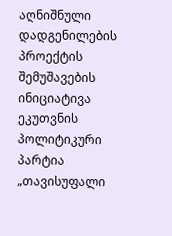აღნიშნული დადგენილების პროექტის შემუშავების ინიციატივა ეკუთვნის პოლიტიკური პარტია „თავისუფალი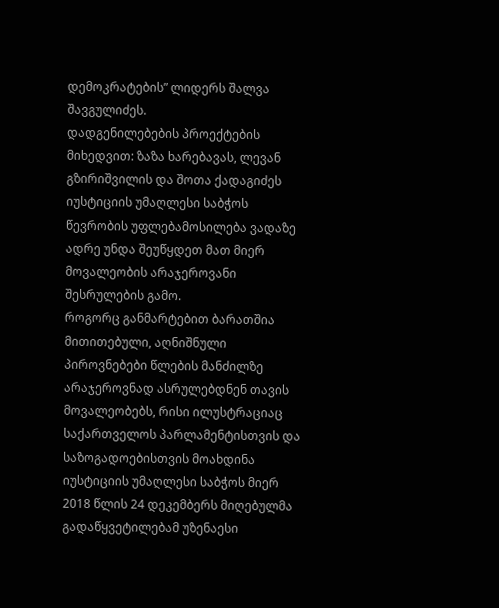დემოკრატების” ლიდერს შალვა შავგულიძეს.
დადგენილებების პროექტების მიხედვით: ზაზა ხარებავას, ლევან გზირიშვილის და შოთა ქადაგიძეს იუსტიციის უმაღლესი საბჭოს წევრობის უფლებამოსილება ვადაზე ადრე უნდა შეუწყდეთ მათ მიერ მოვალეობის არაჯეროვანი შესრულების გამო.
როგორც განმარტებით ბარათშია მითითებული, აღნიშნული პიროვნებები წლების მანძილზე არაჯეროვნად ასრულებდნენ თავის მოვალეობებს, რისი ილუსტრაციაც საქართველოს პარლამენტისთვის და საზოგადოებისთვის მოახდინა იუსტიციის უმაღლესი საბჭოს მიერ 2018 წლის 24 დეკემბერს მიღებულმა გადაწყვეტილებამ უზენაესი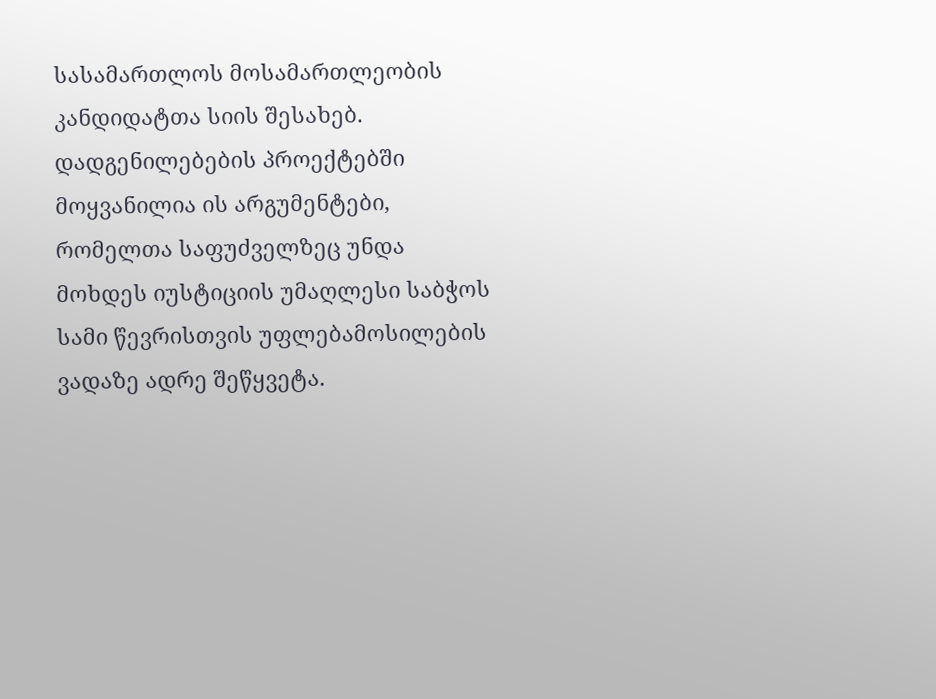სასამართლოს მოსამართლეობის კანდიდატთა სიის შესახებ.
დადგენილებების პროექტებში მოყვანილია ის არგუმენტები, რომელთა საფუძველზეც უნდა მოხდეს იუსტიციის უმაღლესი საბჭოს სამი წევრისთვის უფლებამოსილების ვადაზე ადრე შეწყვეტა.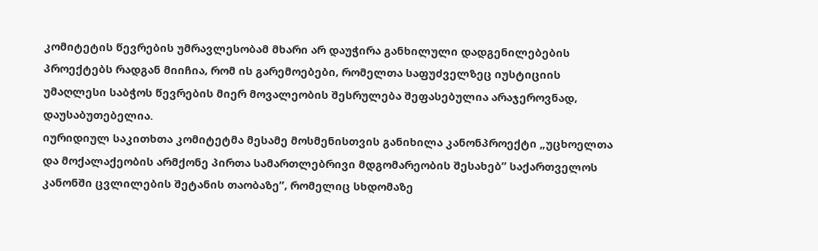კომიტეტის წევრების უმრავლესობამ მხარი არ დაუჭირა განხილული დადგენილებების პროექტებს რადგან მიიჩია, რომ ის გარემოებები, რომელთა საფუძველზეც იუსტიციის უმაღლესი საბჭოს წევრების მიერ მოვალეობის შესრულება შეფასებულია არაჯეროვნად, დაუსაბუთებელია.
იურიდიულ საკითხთა კომიტეტმა მესამე მოსმენისთვის განიხილა კანონპროექტი „უცხოელთა და მოქალაქეობის არმქონე პირთა სამართლებრივი მდგომარეობის შესახებ” საქართველოს კანონში ცვლილების შეტანის თაობაზე”, რომელიც სხდომაზე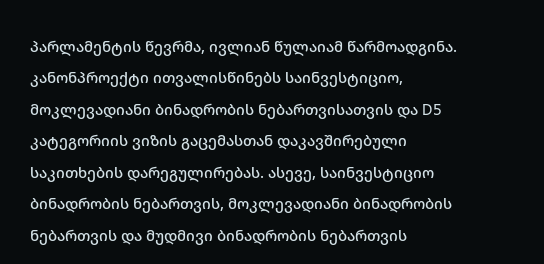პარლამენტის წევრმა, ივლიან წულაიამ წარმოადგინა.
კანონპროექტი ითვალისწინებს საინვესტიციო, მოკლევადიანი ბინადრობის ნებართვისათვის და D5 კატეგორიის ვიზის გაცემასთან დაკავშირებული საკითხების დარეგულირებას. ასევე, საინვესტიციო ბინადრობის ნებართვის, მოკლევადიანი ბინადრობის ნებართვის და მუდმივი ბინადრობის ნებართვის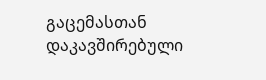გაცემასთან დაკავშირებული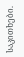საკითხები.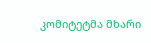კომიტეტმა მხარი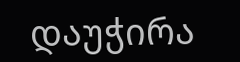დაუჭირა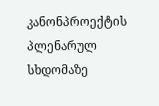კანონპროექტის პლენარულ სხდომაზე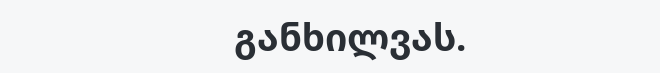განხილვას.